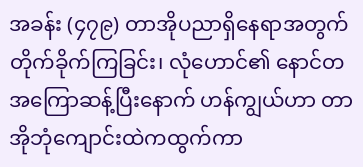အခန်း (၄၇၉) တာအိုပညာရှိနေရာအတွက် တိုက်ခိုက်ကြခြင်း၊ လုံဟောင်၏ နောင်တ
အကြောဆန့်ပြီးနောက် ဟန်ကျွယ်ဟာ တာအိုဘုံကျောင်းထဲကထွက်ကာ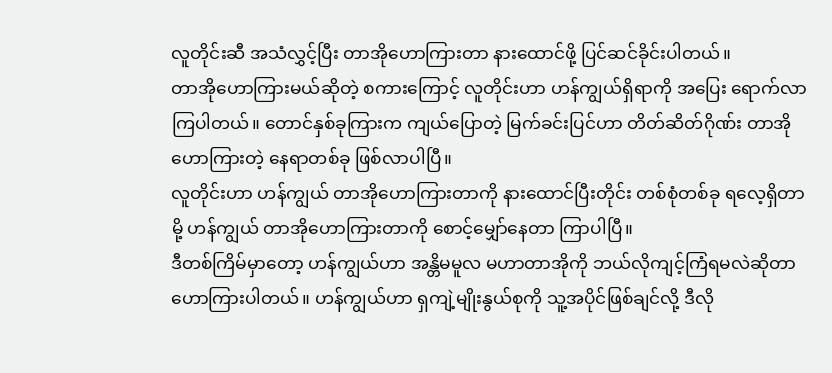လူတိုင်းဆီ အသံလွှင့်ပြီး တာအိုဟောကြားတာ နားထောင်ဖို့ ပြင်ဆင်ခိုင်းပါတယ်။
တာအိုဟောကြားမယ်ဆိုတဲ့ စကားကြောင့် လူတိုင်းဟာ ဟန်ကျွယ်ရှိရာကို အပြေး ရောက်လာကြပါတယ်။ တောင်နှစ်ခုကြားက ကျယ်ပြောတဲ့ မြက်ခင်းပြင်ဟာ တိတ်ဆိတ်ဂိုဏ်း တာအိုဟောကြားတဲ့ နေရာတစ်ခု ဖြစ်လာပါပြီ။
လူတိုင်းဟာ ဟန်ကျွယ် တာအိုဟောကြားတာကို နားထောင်ပြီးတိုင်း တစ်စုံတစ်ခု ရလေ့ရှိတာမို့ ဟန်ကျွယ် တာအိုဟောကြားတာကို စောင့်မျှော်နေတာ ကြာပါပြီ။
ဒီတစ်ကြိမ်မှာတော့ ဟန်ကျွယ်ဟာ အန္တိမမူလ မဟာတာအိုကို ဘယ်လိုကျင့်ကြံရမလဲဆိုတာ ဟောကြားပါတယ်။ ဟန်ကျွယ်ဟာ ရှကျဲ့မျိုးနွယ်စုကို သူ့အပိုင်ဖြစ်ချင်လို့ ဒီလို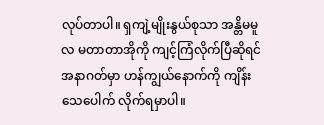လုပ်တာပါ။ ရှကျဲ့မျိုးနွယ်စုသာ အန္တိမမူလ မတာတာအိုကို ကျင့်ကြံလိုက်ပြီဆိုရင် အနာဂတ်မှာ ဟန်ကျွယ်နောက်ကို ကျိန်းသေပေါက် လိုက်ရမှာပါ။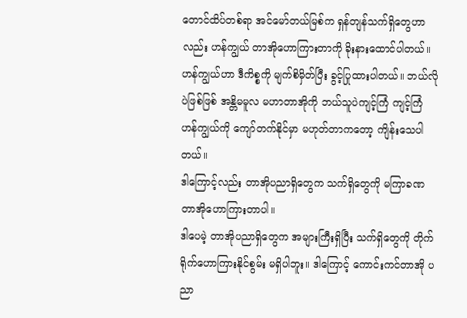တောင်ထိပ်တစ်ရာ အင်မော်တယ်မြစ်က ရှန်တျန်သက်ရှိတွေဟာလည်း ဟန်ကျွယ် တာအိုဟောကြားတာကို ခိုးနားထောင်ပါတယ်။ ဟန်ကျွယ်ဟာ ဒီကိစ္စကို မျက်စိမှိတ်ပြီး ခွင့်ပြုထားပါတယ်။ ဘယ်လိုပဲဖြစ်ဖြစ် အန္တိမမူလ မဟာတာအိုကို ဘယ်သူပဲကျင့်ကြံ ကျင့်ကြံ ဟန်ကျွယ်ကို ကျော်တက်နိုင်မှာ မဟုတ်တာကတော့ ကျိန်းသေပါတယ်။
ဒါကြောင့်လည်း တာအိုပညာရှိတွေက သက်ရှိတွေကို မကြာခဏ တာအိုဟောကြားတာပါ။
ဒါပေမဲ့ တာအိုပညာရှိတွေက အများကြီးရှိပြီး သက်ရှိတွေကို တိုက်ရိုက်ဟောကြားနိုင်စွမ်း မရှိပါဘူး။ ဒါကြောင့် ကောင်းကင်တာအို ပညာ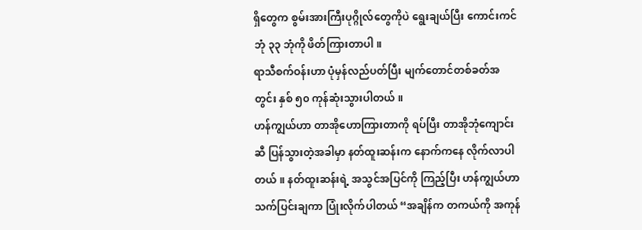ရှိတွေက စွမ်းအားကြီးပုဂ္ဂိုလ်တွေကိုပဲ ရွေးချယ်ပြီး ကောင်းကင်ဘုံ ၃၃ ဘုံကို ဖိတ်ကြားတာပါ။
ရာသီစက်ဝန်းဟာ ပုံမှန်လည်ပတ်ပြီး မျက်တောင်တစ်ခတ်အတွင်း နှစ် ၅၀ ကုန်ဆုံးသွားပါတယ်။
ဟန်ကျွယ်ဟာ တာအိုဟောကြားတာကို ရပ်ပြီး တာအိုဘုံကျောင်းဆီ ပြန်သွားတဲ့အခါမှာ နတ်ထူးဆန်းက နောက်ကနေ လိုက်လာပါတယ်။ နတ်ထူးဆန်းရဲ့ အသွင်အပြင်ကို ကြည့်ပြီး ဟန်ကျွယ်ဟာ သက်ပြင်းချကာ ပြုံးလိုက်ပါတယ် “အချိန်က တကယ်ကို အကုန်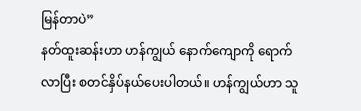မြန်တာပဲ”
နတ်ထူးဆန်းဟာ ဟန်ကျွယ် နောက်ကျောကို ရောက်လာပြီး စတင်နှိပ်နယ်ပေးပါတယ်။ ဟန်ကျွယ်ဟာ သူ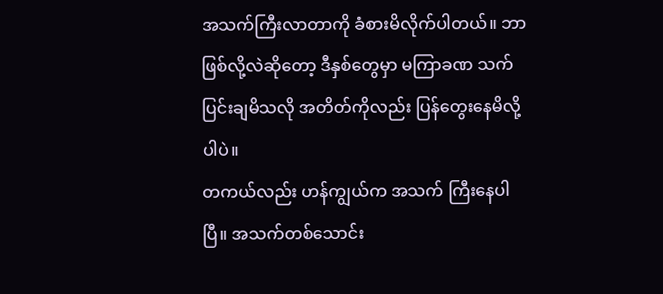အသက်ကြီးလာတာကို ခံစားမိလိုက်ပါတယ်။ ဘာဖြစ်လို့လဲဆိုတော့ ဒီနှစ်တွေမှာ မကြာခဏ သက်ပြင်းချမိသလို အတိတ်ကိုလည်း ပြန်တွေးနေမိလို့ပါပဲ။
တကယ်လည်း ဟန်ကျွယ်က အသက် ကြီးနေပါပြီ။ အသက်တစ်သောင်း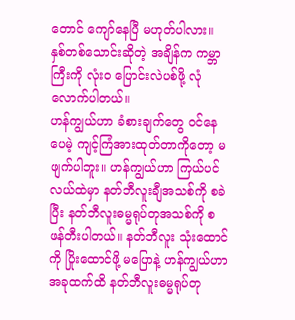တောင် ကျော်နေပြီ မဟုတ်ပါလား။ နှစ်တစ်သောင်းဆိုတဲ့ အချိန်က ကမ္ဘာကြီးကို လုံးဝ ပြောင်းလဲပစ်ဖို့ လုံလောက်ပါတယ်။
ဟန်ကျွယ်ဟာ ခံစားချက်တွေ ဝင်နေပေမဲ့ ကျင့်ကြံအားထုတ်တာကိုတော့ မဖျက်ပါဘူး။ ဟန်ကျွယ်ဟာ ကြယ်ပင်လယ်ထဲမှာ နတ်ဘီလူးချီအသစ်ကို စခဲပြီး နတ်ဘီလူးဓမ္မရုပ်တုအသစ်ကို စဖန်တီးပါတယ်။ နတ်ဘီလူး သုံးထောင်ကို ပြိုးထောင်ဖို့ မပြောနဲ့ ဟန်ကျွယ်ဟာ အခုထက်ထိ နတ်ဘီလူးဓမ္မရုပ်တု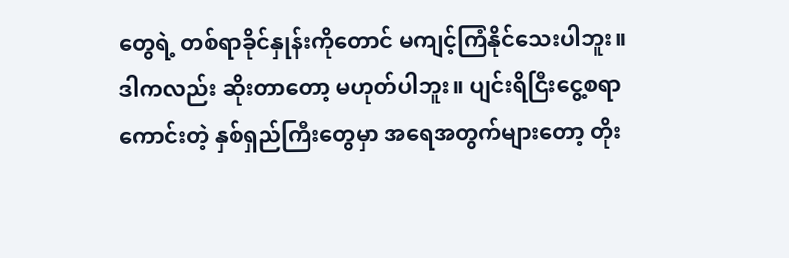တွေရဲ့ တစ်ရာခိုင်နှုန်းကိုတောင် မကျင့်ကြံနိုင်သေးပါဘူး။
ဒါကလည်း ဆိုးတာတော့ မဟုတ်ပါဘူး။ ပျင်းရိငြီးငွေ့စရာကောင်းတဲ့ နှစ်ရှည်ကြီးတွေမှာ အရေအတွက်များတော့ တိုး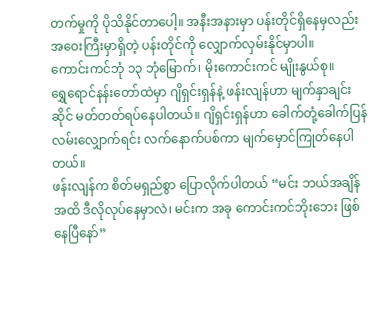တက်မှုကို ပိုသိနိုင်တာပေါ့။ အနီးအနားမှာ ပန်းတိုင်ရှိနေမှလည်း အဝေးကြီးမှာရှိတဲ့ ပန်းတိုင်ကို လျှောက်လှမ်းနိုင်မှာပါ။
ကောင်းကင်ဘုံ ၁၃ ဘုံမြောက်၊ မိုးကောင်းကင် မျိုးနွယ်စု။
ရွှေရောင်နန်းတော်ထဲမှာ ဂျိရှင်းရှန်နဲ့ ဖန်းလျန်ဟာ မျက်နှာချင်းဆိုင် မတ်တတ်ရပ်နေပါတယ်။ ဂျိရှင်းရှန်ဟာ ခေါက်တုံ့ခေါက်ပြန် လမ်းလျှောက်ရင်း လက်နောက်ပစ်ကာ မျက်မှောင်ကြုတ်နေပါတယ်။
ဖန်းလျန်က စိတ်မရှည်စွာ ပြောလိုက်ပါတယ် “မင်း ဘယ်အချိန်အထိ ဒီလိုလုပ်နေမှာလဲ၊ မင်းက အခု ကောင်းကင်ဘိုးဘေး ဖြစ်နေပြီနော်”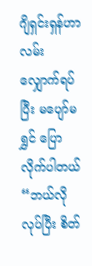ဂျိရှင်းရှန်ဟာ လမ်းလျှောက်ရပ်ပြီး မပျော်မရွှင် ပြောလိုက်ပါတယ် “ဘယ်လိုလုပ်ပြီး စိတ်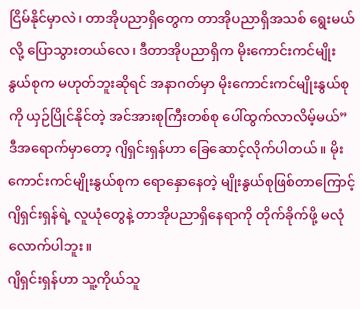ငြိမ်နိုင်မှာလဲ၊ တာအိုပညာရှိတွေက တာအိုပညာရှိအသစ် ရွေးမယ်လို့ ပြောသွားတယ်လေ၊ ဒီတာအိုပညာရှိက မိုးကောင်းကင်မျိုးနွယ်စုက မဟုတ်ဘူးဆိုရင် အနာဂတ်မှာ မိုးကောင်းကင်မျိုးနွယ်စုကို ယှဉ်ပြိုင်နိုင်တဲ့ အင်အားစုကြီးတစ်စု ပေါ်ထွက်လာလိမ့်မယ်”
ဒီအရောက်မှာတော့ ဂျိရှင်းရှန်ဟာ ခြေဆောင့်လိုက်ပါတယ်။ မိုးကောင်းကင်မျိုးနွယ်စုက ရောနှောနေတဲ့ မျိုးနွယ်စုဖြစ်တာကြောင့် ဂျိရှင်းရှန်ရဲ့ လူယုံတွေနဲ့ တာအိုပညာရှိနေရာကို တိုက်ခိုက်ဖို့ မလုံလောက်ပါဘူး။
ဂျိရှင်းရှန်ဟာ သူ့ကိုယ်သူ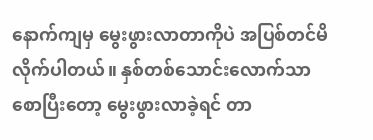နောက်ကျမှ မွေးဖွားလာတာကိုပဲ အပြစ်တင်မိလိုက်ပါတယ်။ နှစ်တစ်သောင်းလောက်သာ စောပြီးတော့ မွေးဖွားလာခဲ့ရင် တာ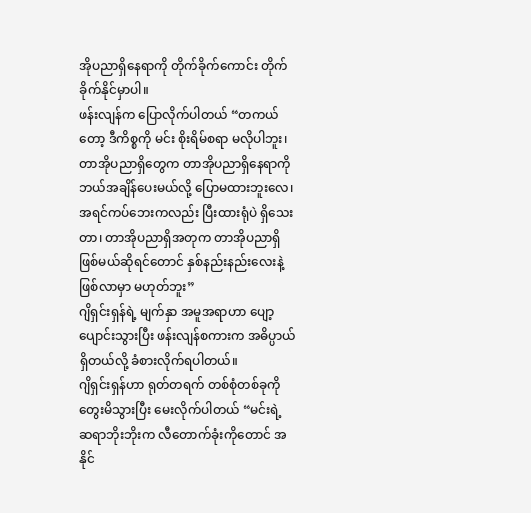အိုပညာရှိနေရာကို တိုက်ခိုက်ကောင်း တိုက်ခိုက်နိုင်မှာပါ။
ဖန်းလျန်က ပြောလိုက်ပါတယ် “တကယ်တော့ ဒီကိစ္စကို မင်း စိုးရိမ်စရာ မလိုပါဘူး၊ တာအိုပညာရှိတွေက တာအိုပညာရှိနေရာကို ဘယ်အချိန်ပေးမယ်လို့ ပြောမထားဘူးလေ၊ အရင်ကပ်ဘေးကလည်း ပြီးထားရုံပဲ ရှိသေးတာ၊ တာအိုပညာရှိအတုက တာအိုပညာရှိဖြစ်မယ်ဆိုရင်တောင် နှစ်နည်းနည်းလေးနဲ့ ဖြစ်လာမှာ မဟုတ်ဘူး”
ဂျိရှင်းရှန်ရဲ့ မျက်နှာ အမူအရာဟာ ပျော့ပျောင်းသွားပြီး ဖန်းလျန်စကားက အဓိပ္ပာယ်ရှိတယ်လို့ ခံစားလိုက်ရပါတယ်။
ဂျိရှင်းရှန်ဟာ ရုတ်တရက် တစ်စုံတစ်ခုကို တွေးမိသွားပြီး မေးလိုက်ပါတယ် “မင်းရဲ့ ဆရာဘိုးဘိုးက လီတောက်ခုံးကိုတောင် အနိုင်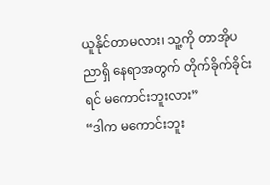ယူနိုင်တာမလား၊ သူ့ကို တာအိုပညာရှိ နေရာအတွက် တိုက်ခိုက်ခိုင်းရင် မကောင်းဘူးလား”
“ဒါက မကောင်းဘူး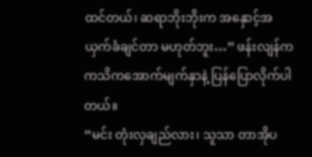ထင်တယ်၊ ဆရာဘိုးဘိုးက အနှောင့်အယှက်ခံချင်တာ မဟုတ်ဘူး…” ဖန်းလျန်က ကသိကအောက်မျက်နှာနဲ့ ပြန်ပြောလိုက်ပါတယ်။
“မင်း တုံးလှချည်လား၊ သူသာ တာအိုပ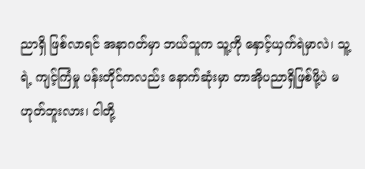ညာရှိ ဖြစ်လာရင် အနာဂတ်မှာ ဘယ်သူက သူ့ကို နှောင့်ယှက်ရဲမှာလဲ၊ သူ့ရဲ့ ကျင့်ကြံမှု ပန်းတိုင်ကလည်း နောက်ဆုံးမှာ တာအိုပညာရှိဖြစ်ဖို့ပဲ မဟုတ်ဘူးလား၊ ငါတို့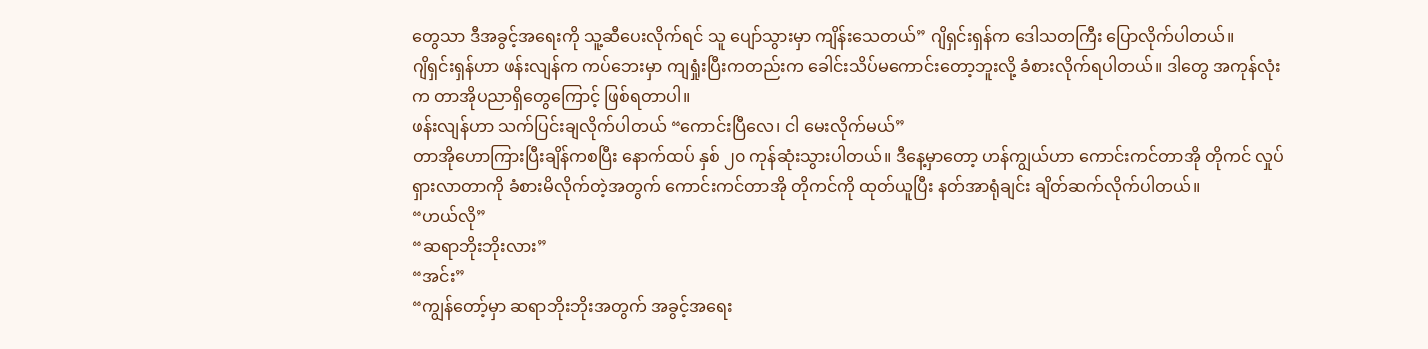တွေသာ ဒီအခွင့်အရေးကို သူ့ဆီပေးလိုက်ရင် သူ ပျော်သွားမှာ ကျိန်းသေတယ်” ဂျိရှင်းရှန်က ဒေါသတကြီး ပြောလိုက်ပါတယ်။
ဂျိရှင်းရှန်ဟာ ဖန်းလျန်က ကပ်ဘေးမှာ ကျရှုံးပြီးကတည်းက ခေါင်းသိပ်မကောင်းတော့ဘူးလို့ ခံစားလိုက်ရပါတယ်။ ဒါတွေ အကုန်လုံးက တာအိုပညာရှိတွေကြောင့် ဖြစ်ရတာပါ။
ဖန်းလျန်ဟာ သက်ပြင်းချလိုက်ပါတယ် “ကောင်းပြီလေ၊ ငါ မေးလိုက်မယ်”
တာအိုဟောကြားပြီးချိန်ကစပြီး နောက်ထပ် နှစ် ၂၀ ကုန်ဆုံးသွားပါတယ်။ ဒီနေ့မှာတော့ ဟန်ကျွယ်ဟာ ကောင်းကင်တာအို တိုကင် လှုပ်ရှားလာတာကို ခံစားမိလိုက်တဲ့အတွက် ကောင်းကင်တာအို တိုကင်ကို ထုတ်ယူပြီး နတ်အာရုံချင်း ချိတ်ဆက်လိုက်ပါတယ်။
“ဟယ်လို”
“ဆရာဘိုးဘိုးလား”
“အင်း”
“ကျွန်တော့်မှာ ဆရာဘိုးဘိုးအတွက် အခွင့်အရေး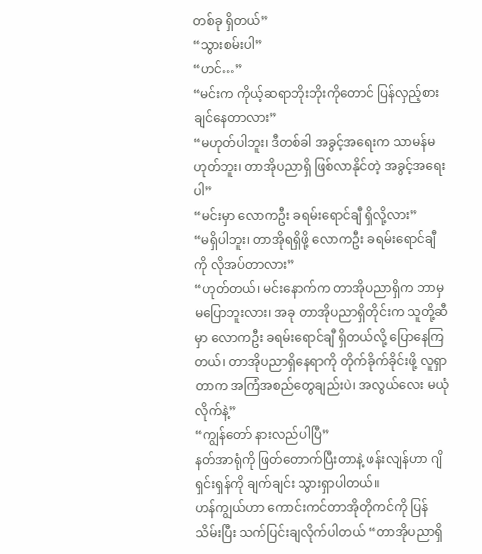တစ်ခု ရှိတယ်”
“သွားစမ်းပါ”
“ဟင်…”
“မင်းက ကိုယ့်ဆရာဘိုးဘိုးကိုတောင် ပြန်လှည့်စားချင်နေတာလား”
“မဟုတ်ပါဘူး၊ ဒီတစ်ခါ အခွင့်အရေးက သာမန်မဟုတ်ဘူး၊ တာအိုပညာရှိ ဖြစ်လာနိုင်တဲ့ အခွင့်အရေးပါ”
“မင်းမှာ လောကဦး ခရမ်းရောင်ချီ ရှိလို့လား”
“မရှိပါဘူး၊ တာအိုရရှိဖို့ လောကဦး ခရမ်းရောင်ချီကို လိုအပ်တာလား”
“ဟုတ်တယ်၊ မင်းနောက်က တာအိုပညာရှိက ဘာမှ မပြောဘူးလား၊ အခု တာအိုပညာရှိတိုင်းက သူတို့ဆီမှာ လောကဦး ခရမ်းရောင်ချီ ရှိတယ်လို့ ပြောနေကြတယ်၊ တာအိုပညာရှိနေရာကို တိုက်ခိုက်ခိုင်းဖို့ လူရှာတာက အကြံအစည်တွေချည်းပဲ၊ အလွယ်လေး မယုံလိုက်နဲ့”
“ကျွန်တော် နားလည်ပါပြီ”
နတ်အာရုံကို ဖြတ်တောက်ပြီးတာနဲ့ ဖန်းလျန်ဟာ ဂျိရှင်းရှန်ကို ချက်ချင်း သွားရှာပါတယ်။
ဟန်ကျွယ်ဟာ ကောင်းကင်တာအိုတိုကင်ကို ပြန်သိမ်းပြီး သက်ပြင်းချလိုက်ပါတယ် “တာအိုပညာရှိ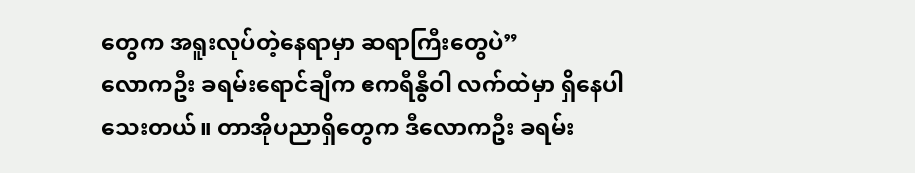တွေက အရူးလုပ်တဲ့နေရာမှာ ဆရာကြီးတွေပဲ”
လောကဦး ခရမ်းရောင်ချီက ဧကရီနွီဝါ လက်ထဲမှာ ရှိနေပါသေးတယ်။ တာအိုပညာရှိတွေက ဒီလောကဦး ခရမ်း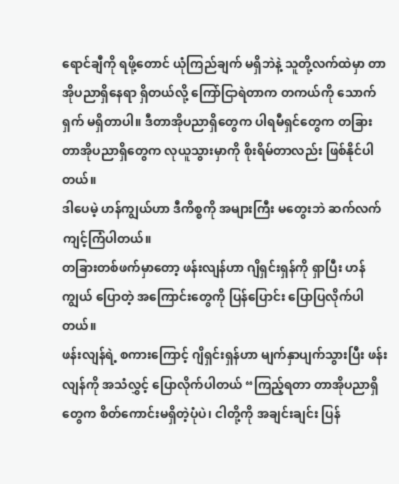ရောင်ချီကို ရဖို့တောင် ယုံကြည်ချက် မရှိဘဲနဲ့ သူတို့လက်ထဲမှာ တာအိုပညာရှိနေရာ ရှိတယ်လို့ ကြော်ငြာရဲတာက တကယ်ကို သောက်ရှက် မရှိတာပါ။ ဒီတာအိုပညာရှိတွေက ပါရမီရှင်တွေက တခြားတာအိုပညာရှိတွေက လုယူသွားမှာကို စိုးရိမ်တာလည်း ဖြစ်နိုင်ပါတယ်။
ဒါပေမဲ့ ဟန်ကျွယ်ဟာ ဒီကိစ္စကို အများကြီး မတွေးဘဲ ဆက်လက် ကျင့်ကြံပါတယ်။
တခြားတစ်ဖက်မှာတော့ ဖန်းလျန်ဟာ ဂျိရှင်းရှန်ကို ရှာပြီး ဟန်ကျွယ် ပြောတဲ့ အကြောင်းတွေကို ပြန်ပြောင်း ပြောပြလိုက်ပါတယ်။
ဖန်းလျန်ရဲ့ စကားကြောင့် ဂျိရှင်းရှန်ဟာ မျက်နှာပျက်သွားပြီး ဖန်းလျန်ကို အသံလွှင့် ပြောလိုက်ပါတယ် “ကြည့်ရတာ တာအိုပညာရှိတွေက စိတ်ကောင်းမရှိတဲ့ပုံပဲ၊ ငါတို့ကို အချင်းချင်း ပြန်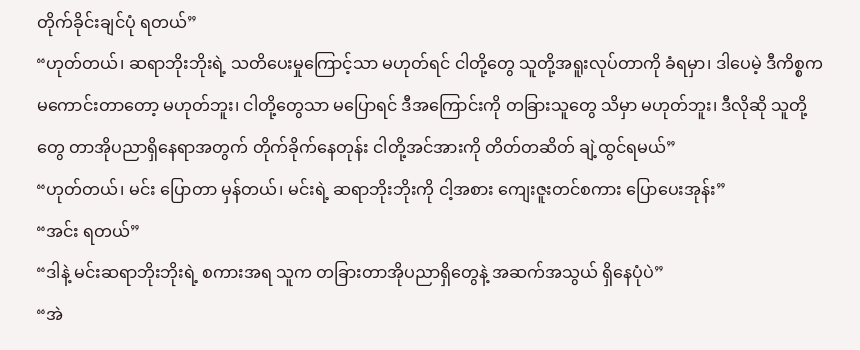တိုက်ခိုင်းချင်ပုံ ရတယ်”
“ဟုတ်တယ်၊ ဆရာဘိုးဘိုးရဲ့ သတိပေးမှုကြောင့်သာ မဟုတ်ရင် ငါတို့တွေ သူတို့အရူးလုပ်တာကို ခံရမှာ၊ ဒါပေမဲ့ ဒီကိစ္စက မကောင်းတာတော့ မဟုတ်ဘူး၊ ငါတို့တွေသာ မပြောရင် ဒီအကြောင်းကို တခြားသူတွေ သိမှာ မဟုတ်ဘူး၊ ဒီလိုဆို သူတို့တွေ တာအိုပညာရှိနေရာအတွက် တိုက်ခိုက်နေတုန်း ငါတို့အင်အားကို တိတ်တဆိတ် ချဲ့ထွင်ရမယ်”
“ဟုတ်တယ်၊ မင်း ပြောတာ မှန်တယ်၊ မင်းရဲ့ ဆရာဘိုးဘိုးကို ငါ့အစား ကျေးဇူးတင်စကား ပြောပေးအုန်း”
“အင်း ရတယ်”
“ဒါနဲ့ မင်းဆရာဘိုးဘိုးရဲ့ စကားအရ သူက တခြားတာအိုပညာရှိတွေနဲ့ အဆက်အသွယ် ရှိနေပုံပဲ”
“အဲ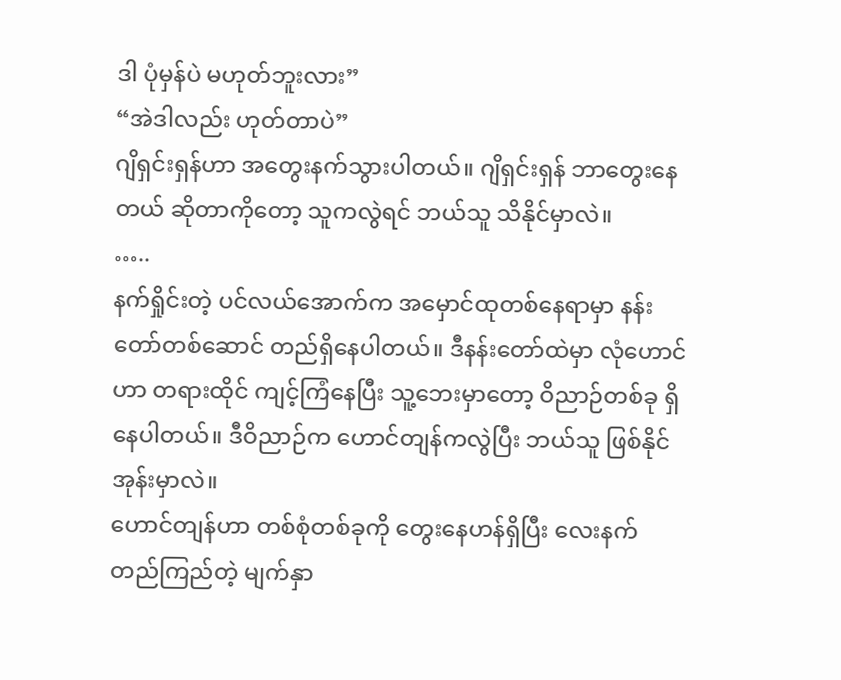ဒါ ပုံမှန်ပဲ မဟုတ်ဘူးလား”
“အဲဒါလည်း ဟုတ်တာပဲ”
ဂျိရှင်းရှန်ဟာ အတွေးနက်သွားပါတယ်။ ဂျိရှင်းရှန် ဘာတွေးနေတယ် ဆိုတာကိုတော့ သူကလွဲရင် ဘယ်သူ သိနိုင်မှာလဲ။
…..
နက်ရှိုင်းတဲ့ ပင်လယ်အောက်က အမှောင်ထုတစ်နေရာမှာ နန်းတော်တစ်ဆောင် တည်ရှိနေပါတယ်။ ဒီနန်းတော်ထဲမှာ လုံဟောင်ဟာ တရားထိုင် ကျင့်ကြံနေပြီး သူ့ဘေးမှာတော့ ဝိညာဉ်တစ်ခု ရှိနေပါတယ်။ ဒီဝိညာဉ်က ဟောင်တျန်ကလွဲပြီး ဘယ်သူ ဖြစ်နိုင်အုန်းမှာလဲ။
ဟောင်တျန်ဟာ တစ်စုံတစ်ခုကို တွေးနေဟန်ရှိပြီး လေးနက်တည်ကြည်တဲ့ မျက်နှာ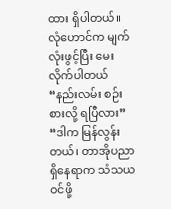ထား ရှိပါတယ်။
လုံဟောင်က မျက်လုံးဖွင့်ပြီး မေးလိုက်ပါတယ် “နည်းလမ်း စဉ်းစားလို့ ရပြီလား”
“ဒါက မြန်လွန်းတယ်၊ တာအိုပညာရှိနေရာက သံသယဝင်ဖို့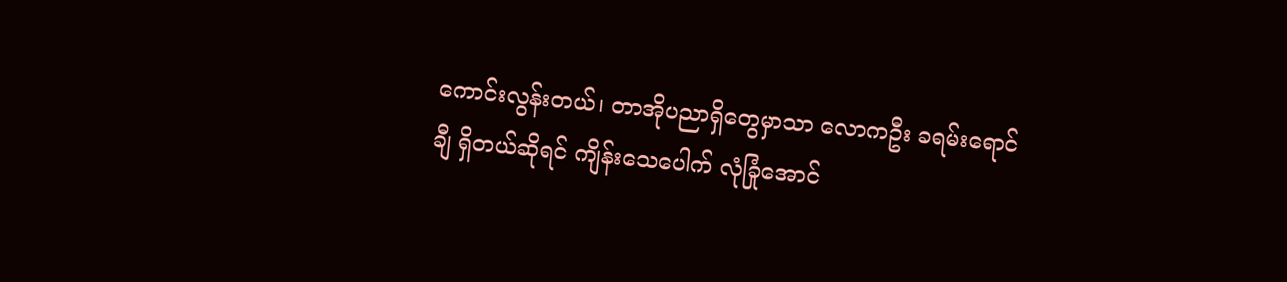ကောင်းလွန်းတယ်၊ တာအိုပညာရှိတွေမှာသာ လောကဦး ခရမ်းရောင်ချီ ရှိတယ်ဆိုရင် ကျိန်းသေပေါက် လုံခြုံအောင်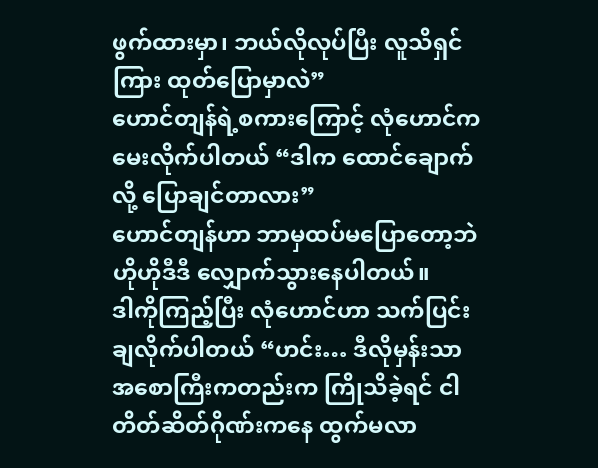ဖွက်ထားမှာ၊ ဘယ်လိုလုပ်ပြီး လူသိရှင်ကြား ထုတ်ပြောမှာလဲ”
ဟောင်တျန်ရဲ့စကားကြောင့် လုံဟောင်က မေးလိုက်ပါတယ် “ဒါက ထောင်ချောက်လို့ ပြောချင်တာလား”
ဟောင်တျန်ဟာ ဘာမှထပ်မပြောတော့ဘဲ ဟိုဟိုဒီဒီ လျှောက်သွားနေပါတယ်။
ဒါကိုကြည့်ပြီး လုံဟောင်ဟာ သက်ပြင်းချလိုက်ပါတယ် “ဟင်း… ဒီလိုမှန်းသာ အစောကြီးကတည်းက ကြိုသိခဲ့ရင် ငါ တိတ်ဆိတ်ဂိုဏ်းကနေ ထွက်မလာ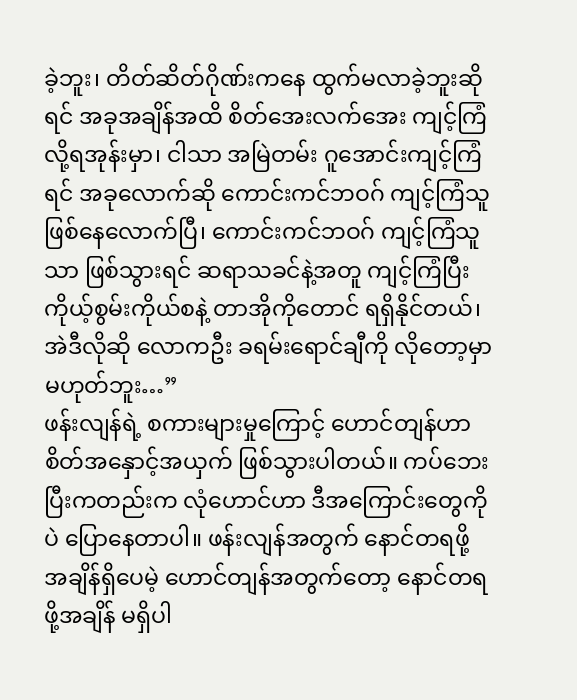ခဲ့ဘူး၊ တိတ်ဆိတ်ဂိုဏ်းကနေ ထွက်မလာခဲ့ဘူးဆိုရင် အခုအချိန်အထိ စိတ်အေးလက်အေး ကျင့်ကြံလို့ရအုန်းမှာ၊ ငါသာ အမြဲတမ်း ဂူအောင်းကျင့်ကြံရင် အခုလောက်ဆို ကောင်းကင်ဘဝဂ် ကျင့်ကြံသူ ဖြစ်နေလောက်ပြီ၊ ကောင်းကင်ဘဝဂ် ကျင့်ကြံသူသာ ဖြစ်သွားရင် ဆရာသခင်နဲ့အတူ ကျင့်ကြံပြီး ကိုယ့်စွမ်းကိုယ်စနဲ့ တာအိုကိုတောင် ရရှိနိုင်တယ်၊ အဲဒီလိုဆို လောကဦး ခရမ်းရောင်ချီကို လိုတော့မှာ မဟုတ်ဘူး…”
ဖန်းလျန်ရဲ့ စကားများမှုကြောင့် ဟောင်တျန်ဟာ စိတ်အနှောင့်အယှက် ဖြစ်သွားပါတယ်။ ကပ်ဘေးပြီးကတည်းက လုံဟောင်ဟာ ဒီအကြောင်းတွေကိုပဲ ပြောနေတာပါ။ ဖန်းလျန်အတွက် နောင်တရဖို့ အချိန်ရှိပေမဲ့ ဟောင်တျန်အတွက်တော့ နောင်တရဖို့အချိန် မရှိပါ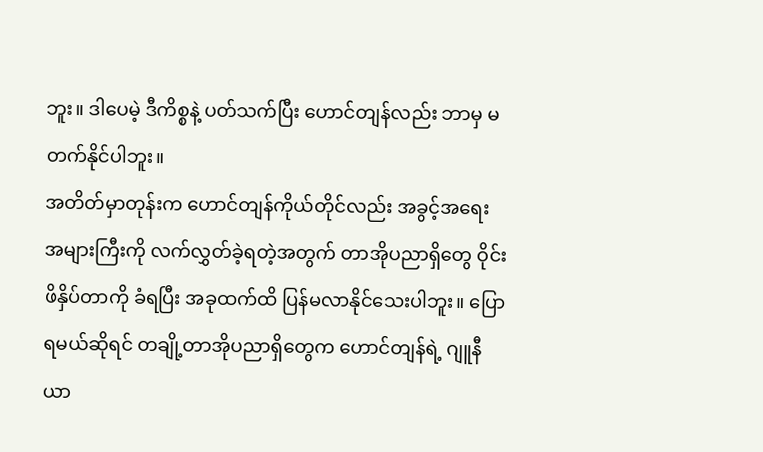ဘူး။ ဒါပေမဲ့ ဒီကိစ္စနဲ့ ပတ်သက်ပြီး ဟောင်တျန်လည်း ဘာမှ မတက်နိုင်ပါဘူး။
အတိတ်မှာတုန်းက ဟောင်တျန်ကိုယ်တိုင်လည်း အခွင့်အရေး အများကြီးကို လက်လွှတ်ခဲ့ရတဲ့အတွက် တာအိုပညာရှိတွေ ဝိုင်းဖိနှိပ်တာကို ခံရပြီး အခုထက်ထိ ပြန်မလာနိုင်သေးပါဘူး။ ပြောရမယ်ဆိုရင် တချို့တာအိုပညာရှိတွေက ဟောင်တျန်ရဲ့ ဂျူနီယာ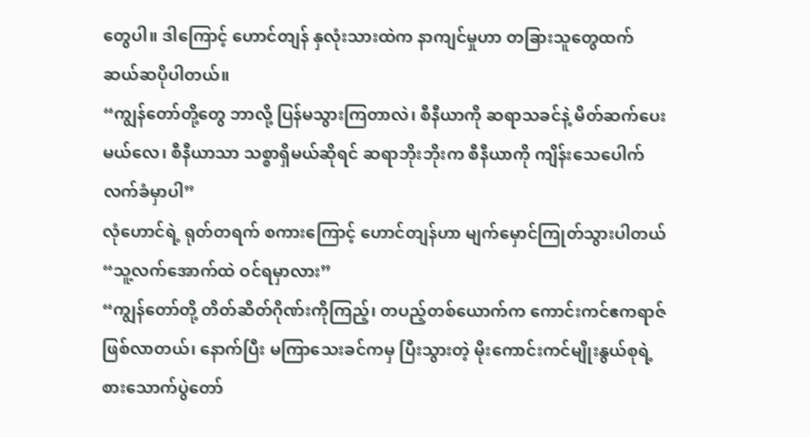တွေပါ။ ဒါကြောင့် ဟောင်တျန် နှလုံးသားထဲက နာကျင်မှုဟာ တခြားသူတွေထက် ဆယ်ဆပိုပါတယ်။
“ကျွန်တော်တို့တွေ ဘာလို့ ပြန်မသွားကြတာလဲ၊ စီနီယာကို ဆရာသခင်နဲ့ မိတ်ဆက်ပေးမယ်လေ၊ စီနီယာသာ သစ္စာရှိမယ်ဆိုရင် ဆရာဘိုးဘိုးက စီနီယာကို ကျိန်းသေပေါက် လက်ခံမှာပါ”
လုံဟောင်ရဲ့ ရုတ်တရက် စကားကြောင့် ဟောင်တျန်ဟာ မျက်မှောင်ကြုတ်သွားပါတယ် “သူ့လက်အောက်ထဲ ဝင်ရမှာလား”
“ကျွန်တော်တို့ တိတ်ဆိတ်ဂိုဏ်းကိုကြည့်၊ တပည့်တစ်ယောက်က ကောင်းကင်ဧကရာဇ် ဖြစ်လာတယ်၊ နောက်ပြီး မကြာသေးခင်ကမှ ပြီးသွားတဲ့ မိုးကောင်းကင်မျိုးနွယ်စုရဲ့ စားသောက်ပွဲတော်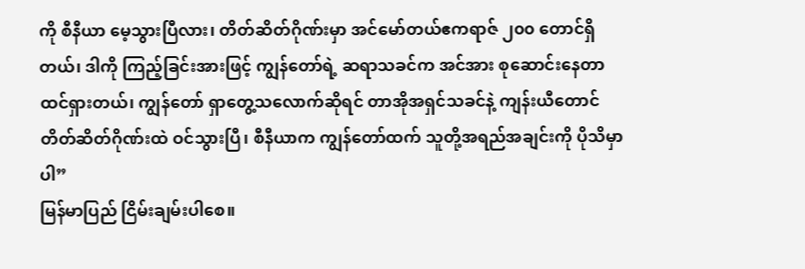ကို စီနီယာ မေ့သွားပြီလား၊ တိတ်ဆိတ်ဂိုဏ်းမှာ အင်မော်တယ်ဧကရာဇ် ၂၀၀ တောင်ရှိတယ်၊ ဒါကို ကြည့်ခြင်းအားဖြင့် ကျွန်တော်ရဲ့ ဆရာသခင်က အင်အား စုဆောင်းနေတာ ထင်ရှားတယ်၊ ကျွန်တော် ရှာတွေ့သလောက်ဆိုရင် တာအိုအရှင်သခင်နဲ့ ကျန်းယီတောင် တိတ်ဆိတ်ဂိုဏ်းထဲ ဝင်သွားပြီ၊ စီနီယာက ကျွန်တော်ထက် သူတို့အရည်အချင်းကို ပိုသိမှာပါ”
မြန်မာပြည် ငြိမ်းချမ်းပါစေ။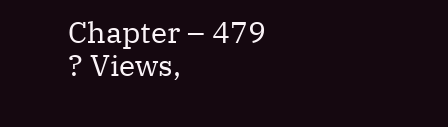Chapter – 479
? Views,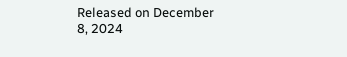Released on December 8, 2024